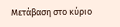Μετάβαση στο κύριο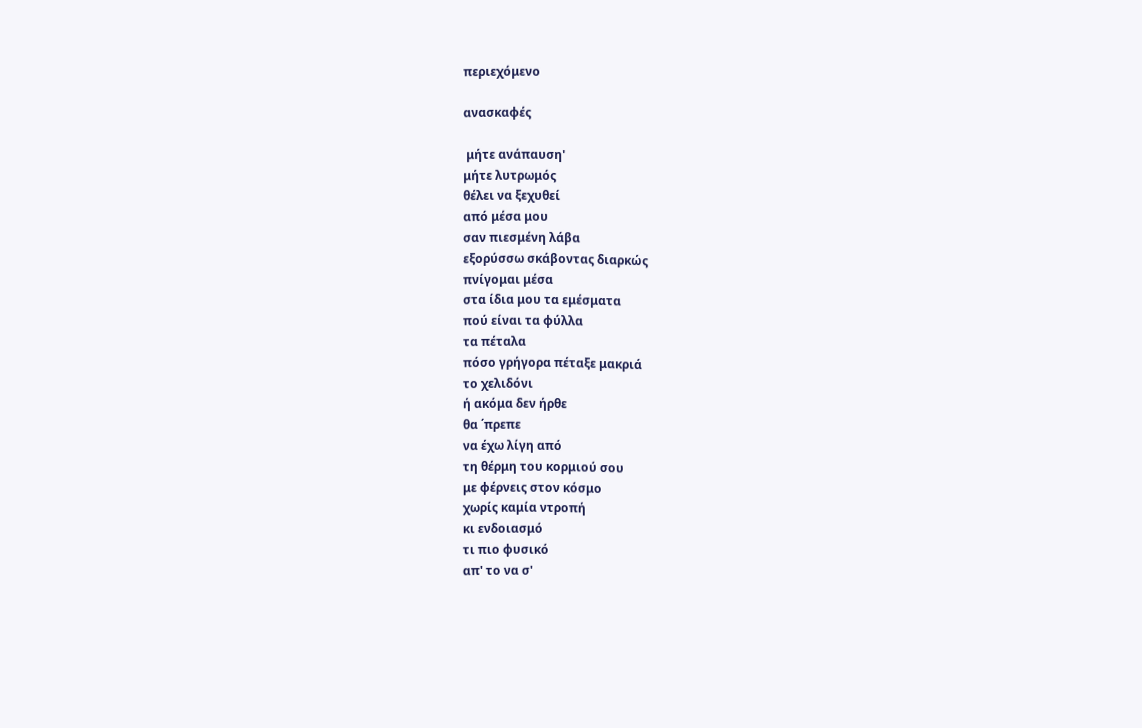περιεχόμενο

ανασκαφές

 μήτε ανάπαυση'
μήτε λυτρωμός
θέλει να ξεχυθεί
από μέσα μου
σαν πιεσμένη λάβα
εξορύσσω σκάβοντας διαρκώς
πνίγομαι μέσα
στα ίδια μου τα εμέσματα
πού είναι τα φύλλα
τα πέταλα
πόσο γρήγορα πέταξε μακριά
το χελιδόνι
ή ακόμα δεν ήρθε
θα ΄πρεπε
να έχω λίγη από
τη θέρμη του κορμιού σου
με φέρνεις στον κόσμο
χωρίς καμία ντροπή
κι ενδοιασμό
τι πιο φυσικό
απ' το να σ'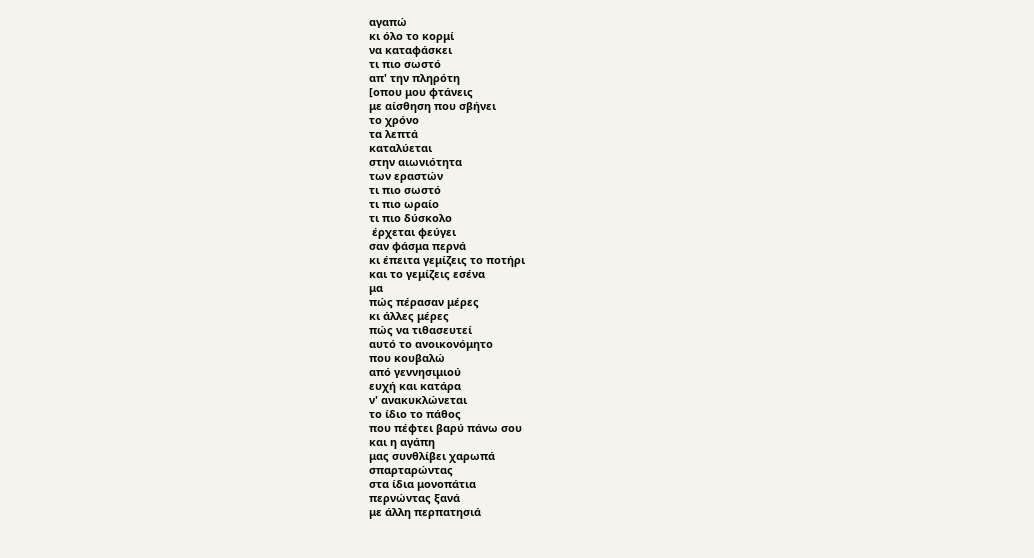αγαπώ
κι όλο το κορμί
να καταφάσκει
τι πιο σωστό
απ' την πληρότη
[οπου μου φτάνεις
με αίσθηση που σβήνει
το χρόνο
τα λεπτά
καταλύεται
στην αιωνιότητα
των εραστών
τι πιο σωστό
τι πιο ωραίο
τι πιο δύσκολο
 έρχεται φεύγει
σαν φάσμα περνά
κι έπειτα γεμίζεις το ποτήρι
και το γεμίζεις εσένα
μα
πώς πέρασαν μέρες
κι άλλες μέρες
πώς να τιθασευτεί
αυτό το ανοικονόμητο
που κουβαλώ
από γεννησιμιού
ευχή και κατάρα
ν' ανακυκλώνεται
το ίδιο το πάθος
που πέφτει βαρύ πάνω σου
και η αγάπη
μας συνθλίβει χαρωπά
σπαρταρώντας
στα ίδια μονοπάτια
περνώντας ξανά
με άλλη περπατησιά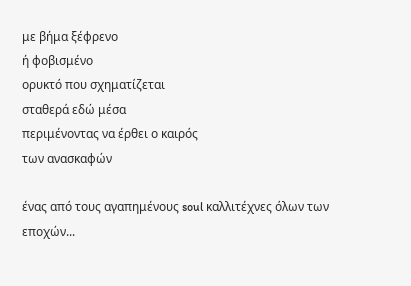με βήμα ξέφρενο
ή φοβισμένο
ορυκτό που σχηματίζεται
σταθερά εδώ μέσα
περιμένοντας να έρθει ο καιρός
των ανασκαφών

ένας από τους αγαπημένους soul καλλιτέχνες όλων των εποχών...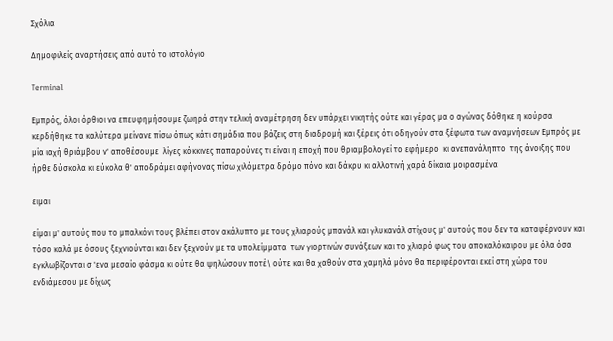Σχόλια

Δημοφιλείς αναρτήσεις από αυτό το ιστολόγιο

Terminal

Εμπρός, όλοι όρθιοι να επευφημήσουμε ζωηρά στην τελική αναμέτρηση δεν υπάρχει νικητής ούτε και γέρας μα ο αγώνας δόθηκε η κούρσα κερδήθηκε τα καλύτερα μείνανε πίσω όπως κάτι σημάδια που βάζεις στη διαδρομή και ξέρεις ότι οδηγούν στα ξέφωτα των αναμνήσεων Εμπρός με μία ιαχή θριάμβου ν' αποθέσουμε  λίγες κόκκινες παπαρούνες τι είναι η εποχή που θριαμβολογεί το εφήμερο  κι ανεπανάληπτο  της άνοιξης που ήρθε δύσκολα κι εύκολα θ' αποδράμει αφήνονας πίσω χιλόμετρα δρόμο πόνο και δάκρυ κι αλλοτινή χαρά δίκαια μοιρασμένα

ειμαι

είμαι μ' αυτούς που το μπαλκόνι τους βλέπει στον ακάλυπτο με τους χλιαρούς μπανάλ και γλυκανάλ στίχους μ' αυτούς που δεν τα καταφέρνουν και τόσο καλά με όσους ξεχνιούνται και δεν ξεχνούν με τα υπολείμματα  των γιορτινών συνάξεων και το χλιαρό φως του αποκαλόκαιρου με όλα όσα εγκλωβίζονται σ 'ενα μεσαίο φάσμα κι ούτε θα ψηλώσουν ποτέ\ ούτε και θα χαθούν στα χαμηλά μόνο θα περιφέρονται εκεί στη χώρα του ενδιάμεσου με δίχως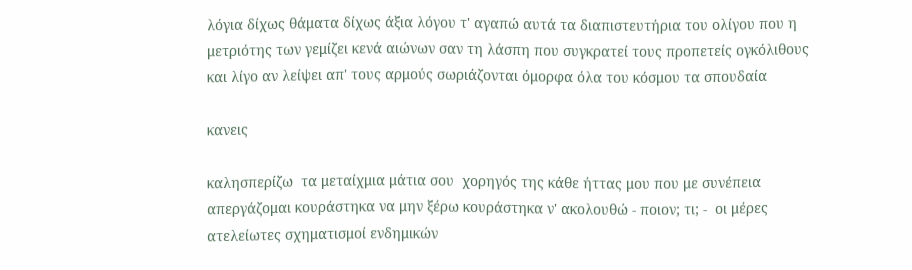λόγια δίχως θάματα δίχως άξια λόγου τ' αγαπώ αυτά τα διαπιστευτήρια του ολίγου που η μετριότης των γεμίζει κενά αιώνων σαν τη λάσπη που συγκρατεί τους προπετείς ογκόλιθους και λίγο αν λείψει απ' τους αρμούς σωριάζονται όμορφα όλα του κόσμου τα σπουδαία

κανεις

καλησπερίζω  τα μεταίχμια μάτια σου  χορηγός της κάθε ήττας μου που με συνέπεια απεργάζομαι κουράστηκα να μην ξέρω κουράστηκα ν' ακολουθώ - ποιον; τι; -  οι μέρες ατελείωτες σχηματισμοί ενδημικών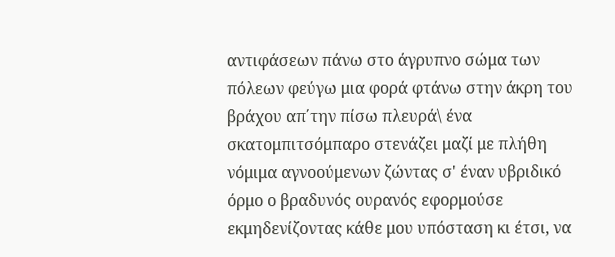αντιφάσεων πάνω στο άγρυπνο σώμα των πόλεων φεύγω μια φορά φτάνω στην άκρη του βράχου απ΄την πίσω πλευρά\ ένα σκατομπιτσόμπαρο στενάζει μαζί με πλήθη νόμιμα αγνοούμενων ζώντας σ' έναν υβριδικό όρμο ο βραδυνός ουρανός εφορμούσε εκμηδενίζοντας κάθε μου υπόσταση κι έτσι, να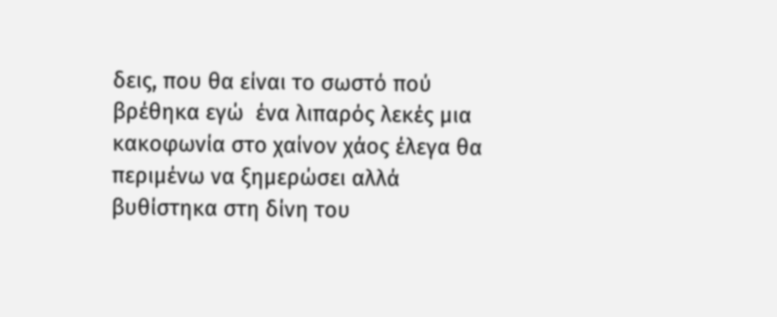δεις, που θα είναι το σωστό πού βρέθηκα εγώ  ένα λιπαρός λεκές μια κακοφωνία στο χαίνον χάος έλεγα θα περιμένω να ξημερώσει αλλά βυθίστηκα στη δίνη του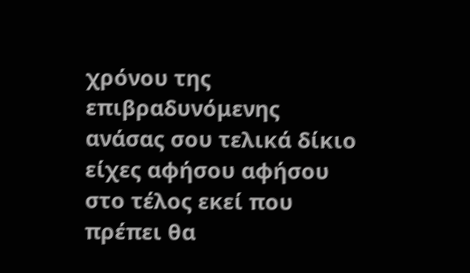χρόνου της επιβραδυνόμενης ανάσας σου τελικά δίκιο είχες αφήσου αφήσου στο τέλος εκεί που πρέπει θα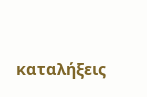καταλήξεις